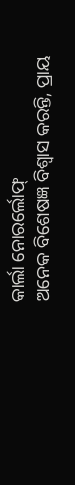କାର୍ଲା ନୋରର୍ଲୋଫ୍
ଅନେକ ବିଶେଷଜ୍ଞ ବିଶ୍ୱାସ କରନ୍ତି, ପ୍ରାୟ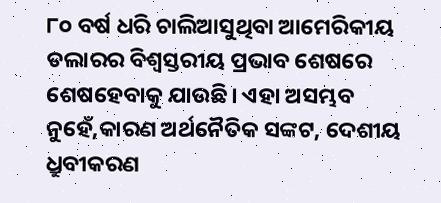୮୦ ବର୍ଷ ଧରି ଚାଲିଆସୁଥିବା ଆମେରିକୀୟ ଡଲାରର ବିଶ୍ୱସ୍ତରୀୟ ପ୍ରଭାବ ଶେଷରେ ଶେଷହେବାକୁ ଯାଉଛି। ଏହା ଅସମ୍ଭବ ନୁହେଁ,କାରଣ ଅର୍ଥନୈତିକ ସଙ୍କଟ, ଦେଶୀୟ ଧ୍ରୁବୀକରଣ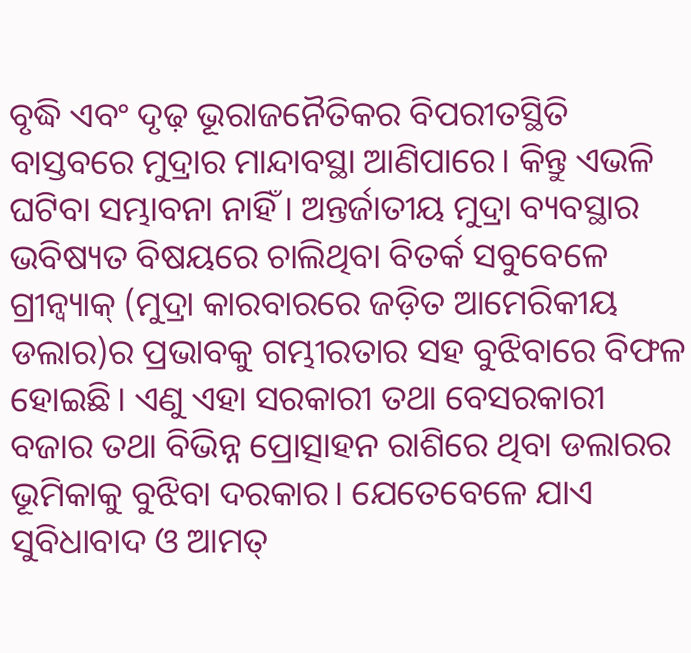ବୃଦ୍ଧି ଏବଂ ଦୃଢ଼ ଭୂରାଜନୈତିକର ବିପରୀତସ୍ଥିତି ବାସ୍ତବରେ ମୁଦ୍ରାର ମାନ୍ଦାବସ୍ଥା ଆଣିପାରେ। କିନ୍ତୁ ଏଭଳି ଘଟିବା ସମ୍ଭାବନା ନାହିଁ। ଅନ୍ତର୍ଜାତୀୟ ମୁଦ୍ରା ବ୍ୟବସ୍ଥାର ଭବିଷ୍ୟତ ବିଷୟରେ ଚାଲିଥିବା ବିତର୍କ ସବୁବେଳେ ଗ୍ରୀନ୍ବ୍ୟାକ୍ (ମୁଦ୍ରା କାରବାରରେ ଜଡ଼ିତ ଆମେରିକୀୟ ଡଲାର)ର ପ୍ରଭାବକୁ ଗମ୍ଭୀରତାର ସହ ବୁଝିବାରେ ବିଫଳ ହୋଇଛି। ଏଣୁ ଏହା ସରକାରୀ ତଥା ବେସରକାରୀ ବଜାର ତଥା ବିଭିନ୍ନ ପ୍ରୋତ୍ସାହନ ରାଶିରେ ଥିବା ଡଲାରର ଭୂମିକାକୁ ବୁଝିବା ଦରକାର। ଯେତେବେଳେ ଯାଏ ସୁବିଧାବାଦ ଓ ଆମତ୍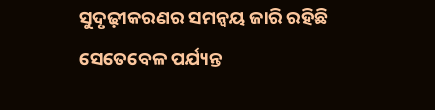ସୁଦୃଢ଼ୀକରଣର ସମନ୍ବୟ ଜାରି ରହିଛି ସେତେବେଳ ପର୍ଯ୍ୟନ୍ତ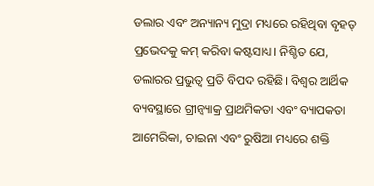ଡଲାର ଏବଂ ଅନ୍ୟାନ୍ୟ ମୁଦ୍ରା ମଧ୍ୟରେ ରହିଥିବା ବୃହତ୍ ପ୍ରଭେଦକୁ କମ୍ କରିବା କଷ୍ଟସାଧ୍ୟ। ନିଶ୍ଚିତ ଯେ, ଡଲାରର ପ୍ରଭୁତ୍ୱ ପ୍ରତି ବିପଦ ରହିଛି। ବିଶ୍ୱର ଆର୍ଥିକ ବ୍ୟବସ୍ଥାରେ ଗ୍ରୀନ୍ବ୍ୟାକ୍ର ପ୍ରାଥମିକତା ଏବଂ ବ୍ୟାପକତା ଆମେରିକା, ଚାଇନା ଏବଂ ରୁଷିଆ ମଧ୍ୟରେ ଶକ୍ତି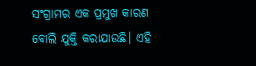ସଂଗ୍ରାମର ଏକ ପ୍ରମୁଖ କାରଣ ବୋଲି ଯୁକ୍ତି କରାଯାଉଛି। ଏହି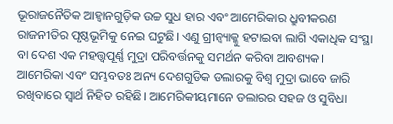ଭୂରାଜନୈତିକ ଆହ୍ବାନଗୁଡ଼ିକ ଉଚ୍ଚ ସୁଧ ହାର ଏବଂ ଆମେରିକାର ଧ୍ରୁବୀକରଣ ରାଜନୀତିର ପୃଷ୍ଠଭୂମିକୁ ନେଇ ଘଟୁଛି। ଏଣୁ ଗ୍ରୀନ୍ବ୍ୟାକ୍କୁ ହଟାଇବା ଲାଗି ଏକାଧିକ ସଂସ୍ଥା ବା ଦେଶ ଏକ ମହତ୍ତ୍ୱପୂର୍ଣ୍ଣ ମୁଦ୍ରା ପରିବର୍ତ୍ତନକୁ ସମର୍ଥନ କରିବା ଆବଶ୍ୟକ।
ଆମେରିକା ଏବଂ ସମ୍ଭବତଃ ଅନ୍ୟ ଦେଶଗୁଡିକ ଡଲାରକୁ ବିଶ୍ୱ ମୁଦ୍ରା ଭାବେ ଜାରି ରଖିବାରେ ସ୍ବାର୍ଥ ନିହିତ ରହିଛି। ଆମେରିକୀୟମାନେ ଡଲାରର ସହଜ ଓ ସୁବିଧା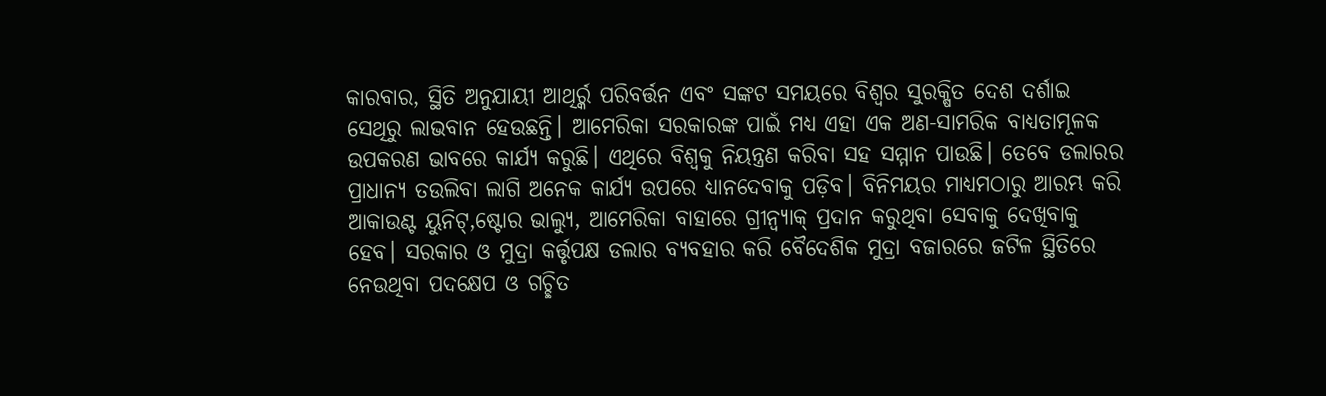କାରବାର, ସ୍ଥିତି ଅନୁଯାୟୀ ଆଥିର୍ର୍କ ପରିବର୍ତ୍ତନ ଏବଂ ସଙ୍କଟ ସମୟରେ ବିଶ୍ୱର ସୁରକ୍ଷିତ ଦେଶ ଦର୍ଶାଇ ସେଥିରୁ ଲାଭବାନ ହେଉଛନ୍ତି। ଆମେରିକା ସରକାରଙ୍କ ପାଇଁ ମଧ୍ୟ ଏହା ଏକ ଅଣ-ସାମରିକ ବାଧ୍ୟତାମୂଳକ ଉପକରଣ ଭାବରେ କାର୍ଯ୍ୟ କରୁଛି। ଏଥିରେ ବିଶ୍ୱକୁ ନିୟନ୍ତ୍ରଣ କରିବା ସହ ସମ୍ମାନ ପାଉଛି। ତେବେ ଡଲାରର ପ୍ରାଧାନ୍ୟ ତଉଲିବା ଲାଗି ଅନେକ କାର୍ଯ୍ୟ ଉପରେ ଧ୍ୟାନଦେବାକୁ ପଡ଼ିବ। ବିନିମୟର ମାଧ୍ୟମଠାରୁ ଆରମ୍ଭ କରି ଆକାଉଣ୍ଟ ୟୁନିଟ୍,ଷ୍ଟୋର ଭାଲ୍ୟୁ, ଆମେରିକା ବାହାରେ ଗ୍ରୀନ୍ବ୍ୟାକ୍ ପ୍ରଦାନ କରୁଥିବା ସେବାକୁ ଦେଖିବାକୁ ହେବ। ସରକାର ଓ ମୁଦ୍ରା କର୍ତ୍ତୃପକ୍ଷ ଡଲାର ବ୍ୟବହାର କରି ବୈଦେଶିକ ମୁଦ୍ରା ବଜାରରେ ଜଟିଳ ସ୍ଥିତିରେ ନେଉଥିବା ପଦକ୍ଷେପ ଓ ଗଚ୍ଛିତ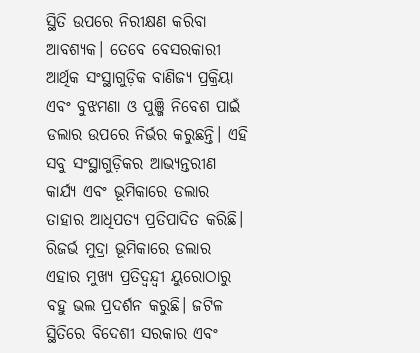ସ୍ଥିତି ଉପରେ ନିରୀକ୍ଷଣ କରିବା ଆବଶ୍ୟକ। ତେବେ ବେସରକାରୀ ଆର୍ଥିକ ସଂସ୍ଥାଗୁଡ଼ିକ ବାଣିଜ୍ୟ ପ୍ରକ୍ରିୟା ଏବଂ ବୁଝମଣା ଓ ପୁଞ୍ଜି ନିବେଶ ପାଇଁ ଡଲାର ଉପରେ ନିର୍ଭର କରୁଛନ୍ତି। ଏହି ସବୁ ସଂସ୍ଥାଗୁଡ଼ିକର ଆଭ୍ୟନ୍ତରୀଣ କାର୍ଯ୍ୟ ଏବଂ ଭୂମିକାରେ ଡଲାର ତାହାର ଆଧିପତ୍ୟ ପ୍ରତିପାଦିତ କରିଛି।
ରିଜର୍ଭ ମୁଦ୍ରା ଭୂମିକାରେ ଡଲାର ଏହାର ମୁଖ୍ୟ ପ୍ରତିଦ୍ୱନ୍ଦ୍ୱୀ ୟୁରୋଠାରୁ ବହୁ ଭଲ ପ୍ରଦର୍ଶନ କରୁଛି। ଜଟିଳ ସ୍ଥିତିରେ ବିଦେଶୀ ସରକାର ଏବଂ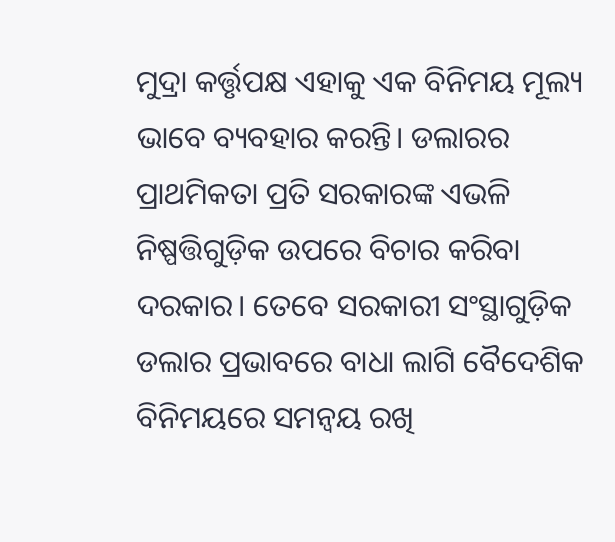ମୁଦ୍ରା କର୍ତ୍ତୃପକ୍ଷ ଏହାକୁ ଏକ ବିନିମୟ ମୂଲ୍ୟ ଭାବେ ବ୍ୟବହାର କରନ୍ତି। ଡଲାରର ପ୍ରାଥମିକତା ପ୍ରତି ସରକାରଙ୍କ ଏଭଳି ନିଷ୍ପତ୍ତିଗୁଡ଼ିକ ଉପରେ ବିଚାର କରିବା ଦରକାର। ତେବେ ସରକାରୀ ସଂସ୍ଥାଗୁଡ଼ିକ ଡଲାର ପ୍ରଭାବରେ ବାଧା ଲାଗି ବୈଦେଶିକ ବିନିମୟରେ ସମନ୍ବୟ ରଖି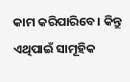କାମ କରିପାରିବେ। କିନ୍ତୁ ଏଥିପାଇଁ ସାମୂହିକ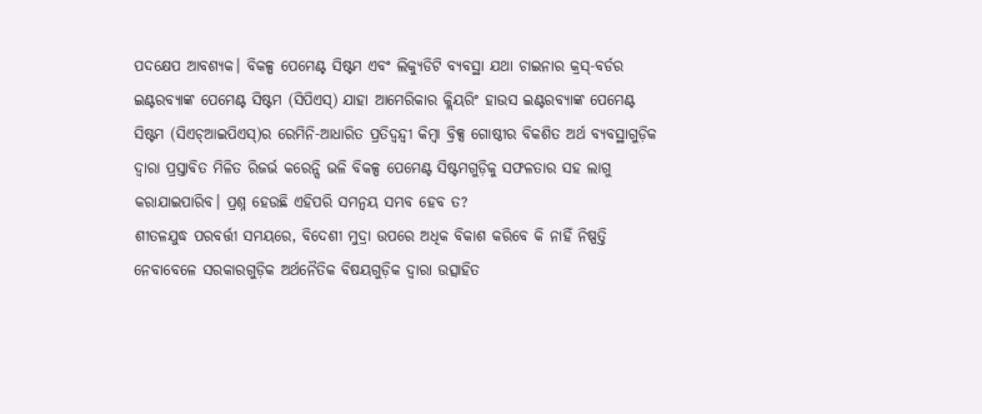ପଦକ୍ଷେପ ଆବଶ୍ୟକ। ବିକଳ୍ପ ପେମେଣ୍ଟ ସିଷ୍ଟମ ଏବଂ ଲିକ୍ୟୁଡିଟି ବ୍ୟବସ୍ଥା ଯଥା ଚାଇନାର କ୍ରସ୍-ବର୍ଡର ଇଣ୍ଟରବ୍ୟାଙ୍କ ପେମେଣ୍ଟ ସିଷ୍ଟମ (ସିପିଏସ୍) ଯାହା ଆମେରିକାର କ୍ଲିୟରିଂ ହାଉସ ଇଣ୍ଟରବ୍ୟାଙ୍କ ପେମେଣ୍ଟ ସିଷ୍ଟମ (ସିଏଚ୍ଆଇପିଏସ୍)ର ରେମିନି-ଆଧାରିତ ପ୍ରତିଦ୍ୱନ୍ଦ୍ୱୀ କିମ୍ବା ବ୍ରିକ୍ସ ଗୋଷ୍ଠୀର ବିକଶିତ ଅର୍ଥ ବ୍ୟବସ୍ଥାଗୁଡ଼ିକ ଦ୍ୱାରା ପ୍ରସ୍ତାବିତ ମିଳିତ ରିଜର୍ଭ କରେନ୍ସି ଭଳି ବିକଳ୍ପ ପେମେଣ୍ଟ ସିଷ୍ଟମଗୁଡ଼ିକୁ ସଫଳତାର ସହ ଲାଗୁ କରାଯାଇପାରିବ। ପ୍ରଶ୍ନ ହେଉଛି ଏହିପରି ସମନ୍ବୟ ସମ୍ଭବ ହେବ ତ?
ଶୀତଳଯୁଦ୍ଧ ପରବର୍ତ୍ତୀ ସମୟରେ, ବିଦେଶୀ ମୁଦ୍ରା ଉପରେ ଅଧିକ ବିକାଶ କରିବେ କି ନାହିଁ ନିଷ୍ପତ୍ତି ନେବାବେଳେ ସରକାରଗୁଡ଼ିକ ଅର୍ଥନୈତିକ ବିଷୟଗୁଡ଼ିକ ଦ୍ୱାରା ଉତ୍ସାହିତ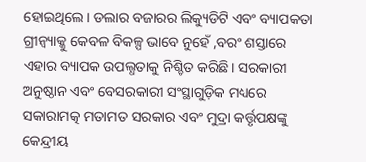ହୋଇଥିଲେ। ଡଲାର ବଜାରର ଲିକ୍ୟୁଡିଟି ଏବଂ ବ୍ୟାପକତା ଗ୍ରୀନ୍ବ୍ୟାକ୍କୁ କେବଳ ବିକଳ୍ପ ଭାବେ ନୁହେଁ ,ବରଂ ଶସ୍ତାରେ ଏହାର ବ୍ୟାପକ ଉପଲ୍ଧତାକୁ ନିଶ୍ଚିତ କରିଛି। ସରକାରୀ ଅନୁଷ୍ଠାନ ଏବଂ ବେସରକାରୀ ସଂସ୍ଥାଗୁଡ଼ିକ ମଧ୍ୟରେ ସକାରାମତ୍କ ମତାମତ ସରକାର ଏବଂ ମୁଦ୍ରା କର୍ତ୍ତୃପକ୍ଷଙ୍କୁ କେନ୍ଦ୍ରୀୟ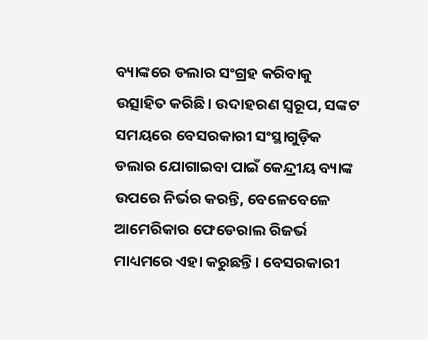ବ୍ୟାଙ୍କରେ ଡଲାର ସଂଗ୍ରହ କରିବାକୁ ଉତ୍ସାହିତ କରିଛି। ଉଦାହରଣ ସ୍ବରୂପ, ସଙ୍କଟ ସମୟରେ ବେସରକାରୀ ସଂସ୍ଥାଗୁଡ଼ିକ ଡଲାର ଯୋଗାଇବା ପାଇଁ କେନ୍ଦ୍ରୀୟ ବ୍ୟାଙ୍କ ଉପରେ ନିର୍ଭର କରନ୍ତି, ବେଳେବେଳେ ଆମେରିକାର ଫେଡେରାଲ ରିଜର୍ଭ ମାଧ୍ୟମରେ ଏହା କରୁଛନ୍ତି। ବେସରକାରୀ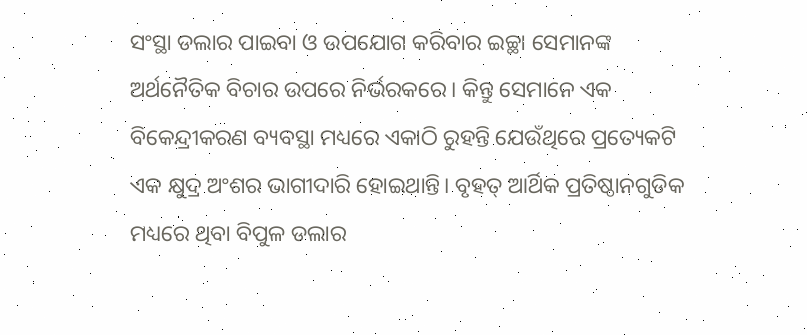ସଂସ୍ଥା ଡଲାର ପାଇବା ଓ ଉପଯୋଗ କରିବାର ଇଚ୍ଛା ସେମାନଙ୍କ ଅର୍ଥନୈତିକ ବିଚାର ଉପରେ ନିର୍ଭରକରେ। କିନ୍ତୁ ସେମାନେ ଏକ ବିକେନ୍ଦ୍ରୀକରଣ ବ୍ୟବସ୍ଥା ମଧ୍ୟରେ ଏକାଠି ରୁହନ୍ତି ଯେଉଁଥିରେ ପ୍ରତ୍ୟେକଟି ଏକ କ୍ଷୁଦ୍ର ଅଂଶର ଭାଗୀଦାରି ହୋଇଥାନ୍ତି। ବୃହତ୍ ଆର୍ଥିକ ପ୍ରତିଷ୍ଠାନଗୁଡିକ ମଧ୍ୟରେ ଥିବା ବିପୁଳ ଡଲାର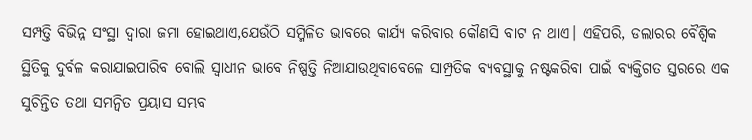ସମ୍ପତ୍ତି ବିଭିନ୍ନ ସଂସ୍ଥା ଦ୍ୱାରା ଜମା ହୋଇଥାଏ,ଯେଉଁଠି ସମ୍ମିଳିତ ଭାବରେ କାର୍ଯ୍ୟ କରିବାର କୌଣସି ବାଟ ନ ଥାଏ। ଏହିପରି, ଡଲାରର ବୈଶ୍ୱିକ ସ୍ଥିତିକୁ ଦୁର୍ବଳ କରାଯାଇପାରିବ ବୋଲି ସ୍ବାଧୀନ ଭାବେ ନିଷ୍ପତ୍ତି ନିଆଯାଉଥିବାବେଳେ ସାମ୍ପ୍ରତିକ ବ୍ୟବସ୍ଥାକୁ ନଷ୍ଟକରିବା ପାଇଁ ବ୍ୟକ୍ତିଗତ ସ୍ତରରେ ଏକ ସୁଚିନ୍ତିତ ତଥା ସମନ୍ବିତ ପ୍ରୟାସ ସମ୍ଭବ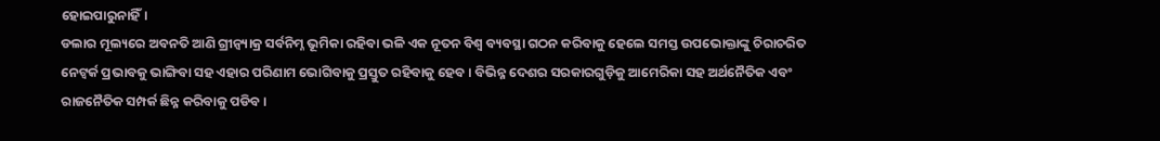ହୋଇପାରୁନାହିଁ।
ଡଲାର ମୂଲ୍ୟରେ ଅବନତି ଆଣି ଗ୍ରୀନ୍ବ୍ୟାକ୍ର ସର୍ବନିମ୍ନ ଭୂମିକା ରହିବା ଭଳି ଏକ ନୂତନ ବିଶ୍ୱ ବ୍ୟବସ୍ଥା ଗଠନ କରିବାକୁ ହେଲେ ସମସ୍ତ ଉପଭୋକ୍ତାଙ୍କୁ ଚିରାଚରିତ ନେଟ୍ୱର୍କ ପ୍ରଭାବକୁ ଭାଙ୍ଗିବା ସହ ଏହାର ପରିଣାମ ଭୋଗିବାକୁ ପ୍ରସ୍ତୁତ ରହିବାକୁ ହେବ। ବିଭିନ୍ନ ଦେଶର ସରକାରଗୁଡ଼ିକୁ ଆମେରିକା ସହ ଅର୍ଥନୈତିକ ଏବଂ ରାଜନୈତିକ ସମ୍ପର୍କ ଛିନ୍ନ କରିବାକୁ ପଡିବ।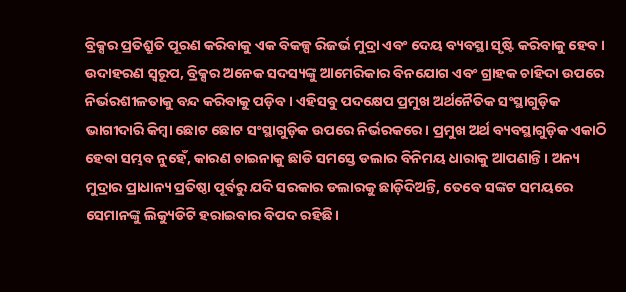ବ୍ରିକ୍ସର ପ୍ରତିଶ୍ରୁତି ପୂରଣ କରିବାକୁ ଏକ ବିକଳ୍ପ ରିଜର୍ଭ ମୁଦ୍ରା ଏବଂ ଦେୟ ବ୍ୟବସ୍ଥା ସୃଷ୍ଟି କରିବାକୁ ହେବ। ଉଦାହରଣ ସ୍ବରୂପ, ବ୍ରିକ୍ସର ଅନେକ ସଦସ୍ୟଙ୍କୁ ଆମେରିକାର ବିନଯୋଗ ଏବଂ ଗ୍ରାହକ ଚାହିଦା ଉପରେ ନିର୍ଭରଶୀଳତାକୁ ବନ୍ଦ କରିବାକୁ ପଡ଼ିବ। ଏହିସବୁ ପଦକ୍ଷେପ ପ୍ରମୁଖ ଅର୍ଥନୈତିକ ସଂସ୍ଥାଗୁଡ଼ିକ ଭାଗୀଦାରି କିମ୍ବା ଛୋଟ ଛୋଟ ସଂସ୍ଥାଗୁଡ଼ିକ ଉପରେ ନିର୍ଭରକରେ। ପ୍ରମୁଖ ଅର୍ଥ ବ୍ୟବସ୍ଥାଗୁଡ଼ିକ ଏକାଠି ହେବା ସମ୍ଭବ ନୁହେଁ, କାରଣ ଚାଇନାକୁ ଛାଡି ସମସ୍ତେ ଡଲାର ବିନିମୟ ଧାରାକୁ ଆପଣାନ୍ତି। ଅନ୍ୟ ମୁଦ୍ରାର ପ୍ରାଧାନ୍ୟ ପ୍ରତିଷ୍ଠା ପୂର୍ବରୁ ଯଦି ସରକାର ଡଲାରକୁ ଛାଡ଼ିଦିଅନ୍ତି, ତେବେ ସଙ୍କଟ ସମୟରେ ସେମାନଙ୍କୁ ଲିକ୍ୟୁଡିଟି ହରାଇବାର ବିପଦ ରହିଛି।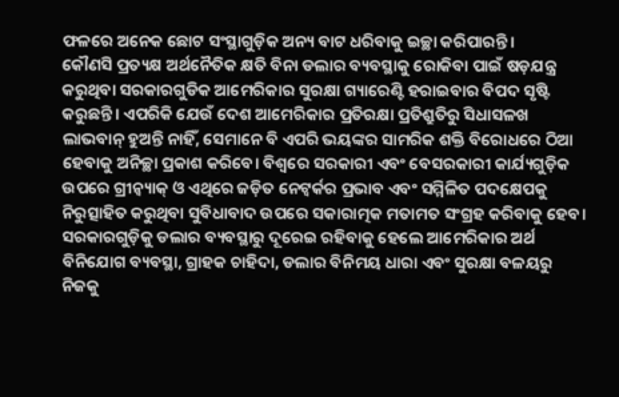ଫଳରେ ଅନେକ ଛୋଟ ସଂସ୍ଥାଗୁଡ଼ିକ ଅନ୍ୟ ବାଟ ଧରିବାକୁ ଇଚ୍ଛା କରିପାରନ୍ତି।
କୌଣସି ପ୍ରତ୍ୟକ୍ଷ ଅର୍ଥନୈତିକ କ୍ଷତି ବିନା ଡଲାର ବ୍ୟବସ୍ଥାକୁ ରୋକିବା ପାଇଁ ଷଡ଼ଯନ୍ତ୍ର କରୁଥିବା ସରକାରଗୁଡିକ ଆମେରିକାର ସୁରକ୍ଷା ଗ୍ୟାରେଣ୍ଟି ହରାଇବାର ବିପଦ ସୃଷ୍ଟି କରୁଛନ୍ତି। ଏପରିକି ଯେଉଁ ଦେଶ ଆମେରିକାର ପ୍ରତିରକ୍ଷା ପ୍ରତିଶ୍ରୁତିରୁ ସିଧାସଳଖ ଲାଭବାନ୍ ହୁଅନ୍ତି ନାହିଁ, ସେମାନେ ବି ଏପରି ଭୟଙ୍କର ସାମରିକ ଶକ୍ତି ବିରୋଧରେ ଠିଆ ହେବାକୁ ଅନିଚ୍ଛା ପ୍ରକାଶ କରିବେ। ବିଶ୍ୱରେ ସରକାରୀ ଏବଂ ବେସରକାରୀ କାର୍ଯ୍ୟଗୁଡ଼ିକ ଉପରେ ଗ୍ରୀନ୍ବ୍ୟାକ୍ ଓ ଏଥିରେ ଜଡ଼ିତ ନେଟ୍ୱର୍କର ପ୍ରଭାବ ଏବଂ ସମ୍ମିଳିତ ପଦକ୍ଷେପକୁ ନିରୁତ୍ସାହିତ କରୁଥିବା ସୁବିଧାବାଦ ଉପରେ ସକାରାତ୍ମକ ମତାମତ ସଂଗ୍ରହ କରିବାକୁ ହେବ। ସରକାରଗୁଡ଼ିକୁ ଡଲାର ବ୍ୟବସ୍ଥାରୁ ଦୂରେଇ ରହିବାକୁ ହେଲେ ଆମେରିକାର ଅର୍ଥ ବିନିଯୋଗ ବ୍ୟବସ୍ଥା, ଗ୍ରାହକ ଚାହିଦା, ଡଲାର ବିନିମୟ ଧାରା ଏବଂ ସୁରକ୍ଷା ବଳୟରୁ ନିଜକୁ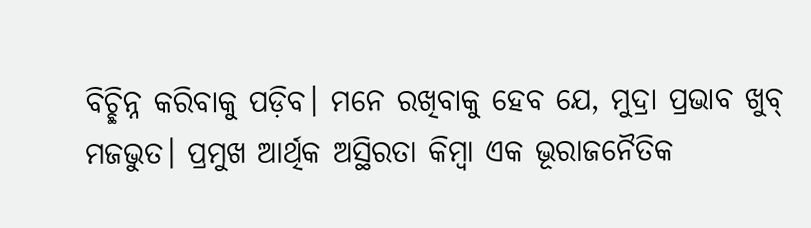ବିଚ୍ଛିନ୍ନ କରିବାକୁ ପଡ଼ିବ। ମନେ ରଖିବାକୁ ହେବ ଯେ, ମୁଦ୍ରା ପ୍ରଭାବ ଖୁବ୍ ମଜଭୁତ। ପ୍ରମୁଖ ଆର୍ଥିକ ଅସ୍ଥିରତା କିମ୍ବା ଏକ ଭୂରାଜନୈତିକ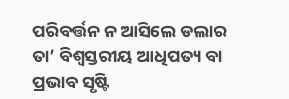ପରିବର୍ତ୍ତନ ନ ଆସିଲେ ଡଲାର ତା’ ବିଶ୍ୱସ୍ତରୀୟ ଆଧିପତ୍ୟ ବା ପ୍ରଭାବ ସୃଷ୍ଟି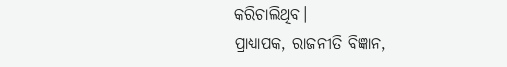କରିଚାଲିଥିବ।
ପ୍ରାଧ୍ୟାପକ, ରାଜନୀତି ବିଜ୍ଞାନ,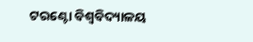ଟରଣ୍ଟୋ ବିଶ୍ୱବିଦ୍ୟାଳୟ